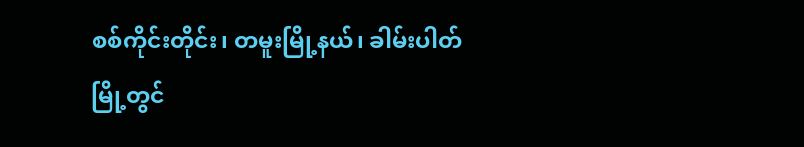စစ်ကိုင်းတိုင်း၊ တမူးမြို့နယ်၊ ခါမ်းပါတ်မြို့တွင်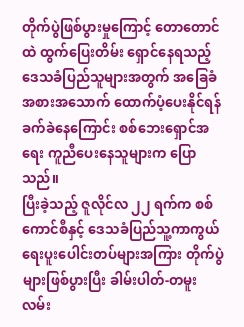တိုက်ပွဲဖြစ်ပွားမှုကြောင့် တောတောင်ထဲ ထွက်ပြေးတိမ်း ရှောင်နေရသည့် ဒေသခံပြည်သူများအတွက် အခြေခံအစားအသောက် ထောက်ပံ့ပေးနိုင်ရန် ခက်ခဲနေကြောင်း စစ်ဘေးရှောင်အရေး ကူညီပေးနေသူများက ပြောသည်။
ပြီးခဲ့သည့် ဇူလိုင်လ ၂၂ ရက်က စစ်ကောင်စီနှင့် ဒေသခံပြည်သူ့ကာကွယ်ရေးပူးပေါင်းတပ်များအကြား တိုက်ပွဲ များဖြစ်ပွားပြီး ခါမ်းပါတ်-တမူးလမ်း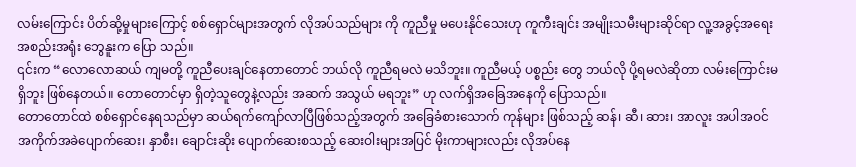လမ်းကြောင်း ပိတ်ဆို့မှုများကြောင့် စစ်ရှောင်များအတွက် လိုအပ်သည်များ ကို ကူညီမှု မပေးနိုင်သေးဟု ကူကီးချင်း အမျိုးသမီးများဆိုင်ရာ လူ့အခွင့်အရေးအစည်းအရုံး ဘွေနူးက ပြော သည်။
၎င်းက “လောလောဆယ် ကျမတို့ ကူညီပေးချင်နေတာတောင် ဘယ်လို ကူညီရမလဲ မသိဘူး။ ကူညီမယ့် ပစ္စည်း တွေ ဘယ်လို ပို့ရမလဲဆိုတာ လမ်းကြောင်းမရှိဘူး ဖြစ်နေတယ်။ တောတောင်မှာ ရှိတဲ့သူတွေနဲ့လည်း အဆက် အသွယ် မရဘူး” ဟု လက်ရှိအခြေအနေကို ပြောသည်။
တောတောင်ထဲ စစ်ရှောင်နေရသည်မှာ ဆယ်ရက်ကျော်လာပြီဖြစ်သည့်အတွက် အခြေခံစားသောက် ကုန်များ ဖြစ်သည့် ဆန်၊ ဆီ၊ ဆား၊ အာလူး အပါအဝင် အကိုက်အခဲပျောက်ဆေး၊ နှာစီး၊ ချောင်းဆိုး ပျောက်ဆေးစသည့် ဆေးဝါးများအပြင် မိုးကာများလည်း လိုအပ်နေ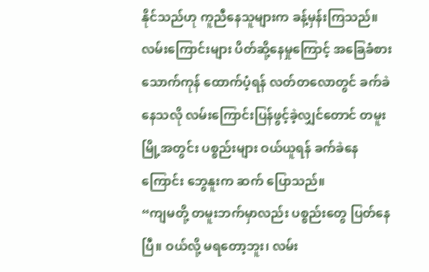နိုင်သည်ဟု ကူညီနေသူများက ခန့်မှန်းကြသည်။
လမ်းကြောင်းများ ပိတ်ဆို့နေမှုကြောင့် အခြေခံစားသောက်ကုန် ထောက်ပံ့ရန် လတ်တလောတွင် ခက်ခဲနေသလို လမ်းကြောင်းပြန်ဖွင့်ခဲ့လျှင်တောင် တမူးမြို့အတွင်း ပစ္စည်းများ ဝယ်ယူရန် ခက်ခဲနေကြောင်း ဘွေနူးက ဆက် ပြောသည်။
“ကျမတို့ တမူးဘက်မှာလည်း ပစ္စည်းတွေ ပြတ်နေပြီ။ ဝယ်လို့ မရတော့ဘူး၊ လမ်း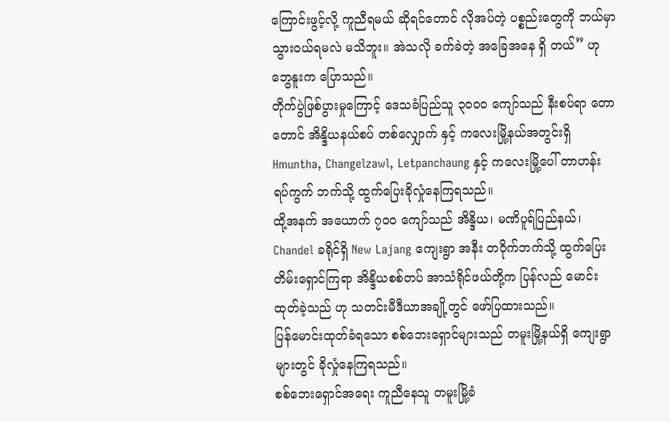ကြောင်းဖွင့်လို့ ကူညီရမယ် ဆိုရင်တောင် လိုအပ်တဲ့ ပစ္စည်းတွေကို ဘယ်မှာ သွားဝယ်ရမလဲ မသိဘူး။ အဲသလို ခက်ခဲတဲ့ အခြေအနေ ရှိ တယ်” ဟု ဘွေနူးက ပြောသည်။
တိုက်ပွဲဖြစ်ပွားမှုကြောင့် ဒေသခံပြည်သူ ၃၀၀၀ ကျော်သည် နီးစပ်ရာ တောတောင် အိန္ဒိယနယ်စပ် တစ်လျှောက် နှင့် ကလေးမြို့နယ်အတွင်းရှိ Hmuntha, Changelzawl, Letpanchaung နှင့် ကလေးမြို့ပေါ် တာဟန်း ရပ်ကွက် ဘက်သို့ ထွက်ပြေးခိုလှုံနေကြရသည်။
ထို့အနက် အယောက် ၇၀၀ ကျော်သည် အိန္ဒိယ၊ မဏိပူရ်ပြည်နယ်၊ Chandel ခရိုင်ရှိ New Lajang ကျေးရွာ အနီး တဝိုက်ဘက်သို့ ထွက်ပြေးတိမ်းရှောင်ကြရာ အိန္ဒိယစစ်တပ် အာသံရိုင်ဖယ်တို့က ပြန်လည် မောင်းထုတ်ခဲ့သည် ဟု သတင်းမီဒီယာအချို့တွင် ဖော်ပြထားသည်။
ပြန်မောင်းထုတ်ခံရသော စစ်ဘေးရှောင်များသည် တမူးမြို့နယ်ရှိ ကျေးရွာများတွင် ခိုလှုံနေကြရသည်။
စစ်ဘေးရှောင်အရေး ကူညီနေသူ တမူးမြို့ခံ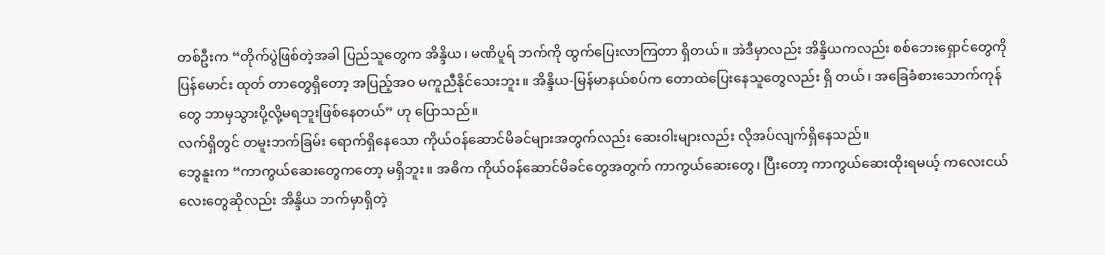တစ်ဦးက “တိုက်ပွဲဖြစ်တဲ့အခါ ပြည်သူတွေက အိန္ဒိယ၊ မဏိပူရ် ဘက်ကို ထွက်ပြေးလာကြတာ ရှိတယ်။ အဲဒီမှာလည်း အိန္ဒိယကလည်း စစ်ဘေးရှောင်တွေကို ပြန်မောင်း ထုတ် တာတွေရှိတော့ အပြည့်အဝ မကူညီနိုင်သေးဘူး။ အိန္ဒိယ-မြန်မာနယ်စပ်က တောထဲပြေးနေသူတွေလည်း ရှိ တယ်၊ အခြေခံစားသောက်ကုန်တွေ ဘာမှသွားပို့လို့မရဘူးဖြစ်နေတယ်” ဟု ပြောသည်။
လက်ရှိတွင် တမူးဘက်ခြမ်း ရောက်ရှိနေသော ကိုယ်ဝန်ဆောင်မိခင်များအတွက်လည်း ဆေးဝါးများလည်း လိုအပ်လျက်ရှိနေသည်။
ဘွေနူးက “ကာကွယ်ဆေးတွေကတော့ မရှိဘူး။ အဓိက ကိုယ်ဝန်ဆောင်မိခင်တွေအတွက် ကာကွယ်ဆေးတွေ၊ ပြီးတော့ ကာကွယ်ဆေးထိုးရမယ့် ကလေးငယ်လေးတွေဆိုလည်း အိန္ဒိယ ဘက်မှာရှိတဲ့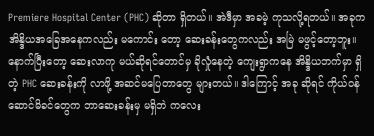Premiere Hospital Center (PHC) ဆိုတာ ရှိတယ်။ အဲဒီမှာ အခမဲ့ ကုသလို့ရတယ်။ အခုက အိန္ဒိယအခြေအနေကလည်း မကောင်း တော့ ဆေးခန်းတွေကလည်း အမြဲ မဖွင့်တော့ဘူး။ နောက်ပြီးတော့ ဆေးလာကု မယ်ဆိုရင်တောင်မှ ခိုလှုံနေတဲ့ ကျေးရွာကနေ အိန္ဒိယဘက်မှာ ရှိတဲ့ PHC ဆေးခန်းကို လာဖို့ အဆင်မပြေတာတွေ များတယ်။ ဒါကြောင့် အခု ဆိုရင် ကိုယ်ဝန်ဆောင်မိခင်တွေက ဘာဆေးခန်းမှ မရှိဘဲ ကလေး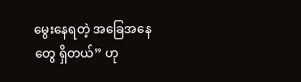မွေးနေရတဲ့ အခြေအနေတွေ ရှိတယ်” ဟု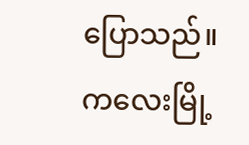ပြောသည်။
ကလေးမြို့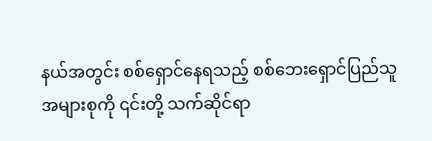နယ်အတွင်း စစ်ရှောင်နေရသည့် စစ်ဘေးရှောင်ပြည်သူအများစုကို ၎င်းတို့ သက်ဆိုင်ရာ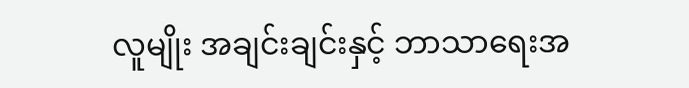လူမျိုး အချင်းချင်းနှင့် ဘာသာရေးအ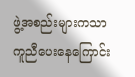ဖွဲ့အစည်းများကသာ ကူညီပေးနေကြောင်း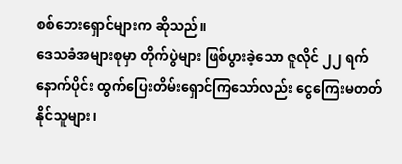စစ်ဘေးရှောင်များက ဆိုသည်။
ဒေသခံအများစုမှာ တိုက်ပွဲများ ဖြစ်ပွားခဲ့သော ဇူလိုင် ၂၂ ရက်နောက်ပိုင်း ထွက်ပြေးတိမ်းရှောင်ကြသော်လည်း ငွေကြေးမတတ်နိုင်သူများ၊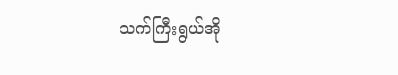သက်ကြီးရွယ်အို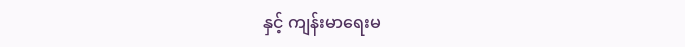နှင့် ကျန်းမာရေးမ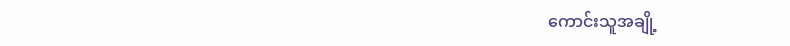ကောင်းသူအချို့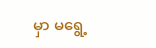မှာ မရွေ့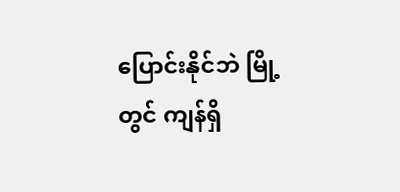ပြောင်းနိုင်ဘဲ မြို့တွင် ကျန်ရှိ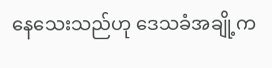နေသေးသည်ဟု ဒေသခံအချို့က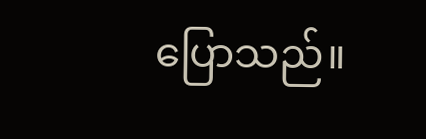ပြောသည်။